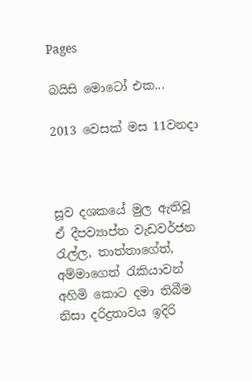Pages

බයිසි මොටෝ එක...

2013 වෙසක් මස 11වනදා



සූව දශකයේ මුල ඇතිවූ ඒ දීපව්‍යාප්ත වැඩවර්ජන රැල්ල, තාත්තාගේත්, අම්මාගෙත් රැකියාවන් අහිමි කොට දමා තිබීම නිසා දරිද්‍රතාවය ඉදිරි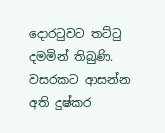දොරටුවට තට්ටු දමමින් තිබුණි. වසරකට ආසන්න අති දුෂ්කර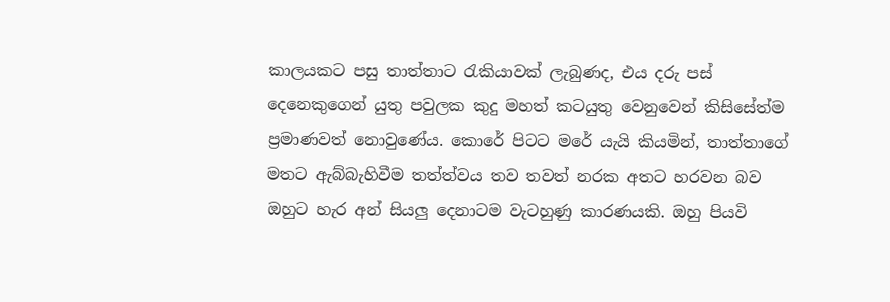කාලයකට පසු තාත්තාට රැකියාවක් ලැබුණද, එය දරු පස් දෙනෙකුගෙන් යුතු පවුලක කුදු මහත් කටයුතු වෙනුවෙන් කිසිසේත්ම ප්‍රමාණවත් නොවුණේය. කොරේ පිටට මරේ යැයි කියමින්, තාත්තාගේ මතට ඇබ්බැහිවීම තත්ත්වය තව තවත් නරක අතට හරවන බව ඔහුට හැර අන් සියලු දෙනාටම වැටහුණු කාරණයකි. ඔහු පියවි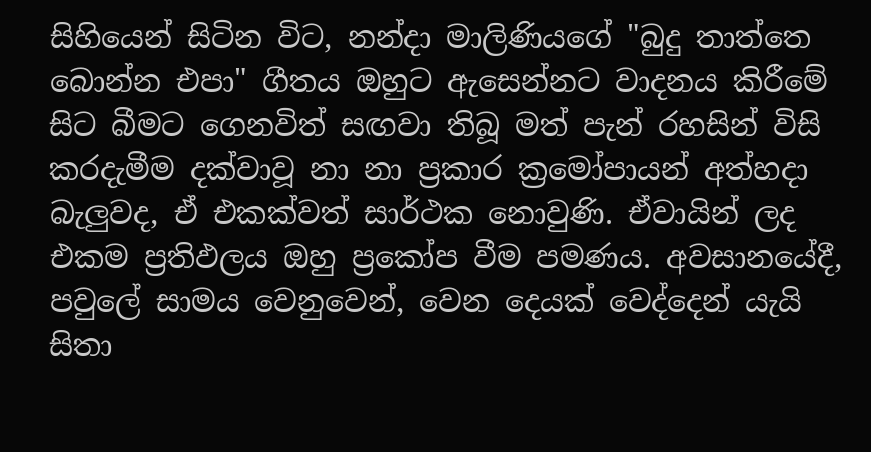සිහියෙන් සිටින විට, නන්දා මාලිණියගේ "බුදු තාත්තෙ බොන්න එපා" ගීතය ඔහුට ඇසෙන්නට වාදනය කිරීමේ සිට බීමට ගෙනවිත් සඟවා තිබූ මත් පැන් රහසින් විසි කරදැමීම දක්වාවූ නා නා ප්‍රකාර ක්‍රමෝපායන් අත්හදා බැලුවද, ඒ එකක්වත් සාර්ථක නොවුණි. ඒවායින් ලද එකම ප්‍රතිඵලය ඔහු ප්‍රකෝප වීම පමණය. අවසානයේදී, පවුලේ සාමය වෙනුවෙන්, වෙන දෙයක් වෙද්දෙන් යැයි සිතා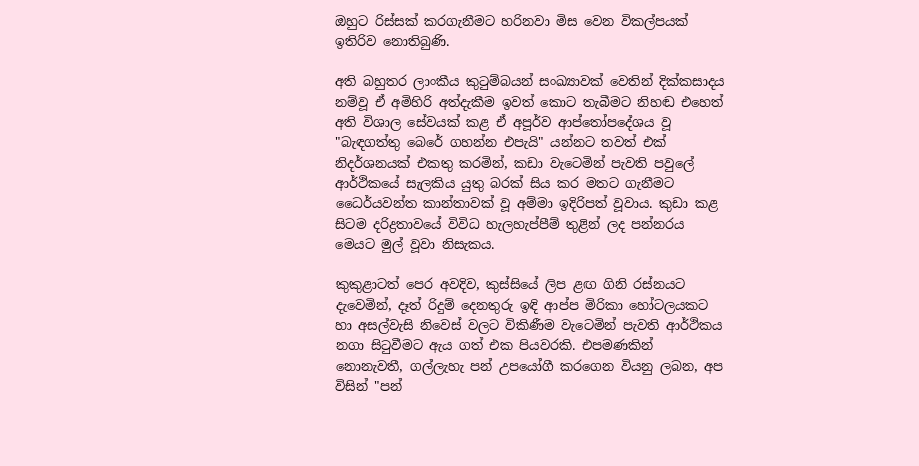ඔහුට රිස්සක් කරගැනීමට හරිනවා මිස වෙන විකල්පයක් ඉතිරිව නොතිබුණි.

අති බහුතර ලාංකීය කුටුම්බයන් සංඛ්‍යාවක් වෙතින් දික්කසාදය නම්වූ ඒ අමිහිරි අත්දැකීම ඉවත් කොට තැබීමට නිහඬ එහෙත් අති විශාල සේවයක් කළ ඒ අපූර්ව ආප්තෝපදේශය වූ "බැඳගත්තු බෙරේ ගහන්න එපැයි" යන්නට තවත් එක් නිදර්ශනයක් එකතු කරමින්, කඩා වැටෙමින් පැවති පවුලේ ආර්ථිකයේ සැලකිය යුතු බරක් සිය කර මතට ගැනීමට ධෛර්යවන්ත කාන්තාවක් වූ අම්මා ඉදිරිපත් වූවාය. කුඩා කළ සිටම දරිද්‍රතාවයේ විවිධ හැලහැප්පීම් තුළින් ලද පන්නරය මෙයට මුල් වූවා නිසැකය.

කුකුළාටත් පෙර අවදිව, කුස්සියේ ලිප ළඟ ගිනි රස්නයට දැවෙමින්, දෑත් රිදුම් දෙනතුරු ඉඳි ආප්ප මිරිකා හෝටලයකට හා අසල්වැසි නිවෙස් වලට විකිණීම වැටෙමින් පැවති ආර්ථිකය නගා සිටුවීමට ඇය ගත් එක පියවරකි. එපමණකින් නොනැවතී, ගල්ලැහැ පන් උපයෝගී කරගෙන වියනු ලබන, අප විසින් "පන්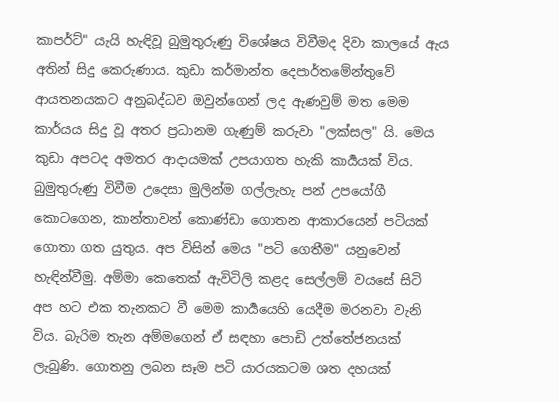කාපර්ට්" යැයි හැඳිවූ බුමුතුරුණු විශේෂය විවීමද දිවා කාලයේ ඇය අතින් සිදු කෙරුණාය. කුඩා කර්මාන්ත දෙපාර්තමේන්තුවේ ආයතනයකට අනුබද්ධව ඔවුන්ගෙන් ලද ඇණවුම් මත මෙම කාර්යය සිදු වූ අතර ප්‍රධානම ගැණුම් කරුවා "ලක්සල" යි. මෙය කුඩා අපටද අමතර ආදායමක් උපයාගත හැකි කාර්‍යයක් විය. බුමුතුරුණු විවීම උදෙසා මුලින්ම ගල්ලැහැ පන් උපයෝගී කොටගෙන, කාන්තාවන් කොණ්ඩා ගොතන ආකාරයෙන් පටියක් ගොතා ගත යුතුය. අප විසින් මෙය "පටි ගෙතීම" යනුවෙන් හැඳින්වීමු. අම්මා කෙතෙක් ඇවිටිලි කළද සෙල්ලම් වයසේ සිටි අප හට එක තැනකට වී මෙම කාර්‍යයෙහි යෙදීම මරනවා වැනි විය. බැරිම තැන අම්මගෙන් ඒ සඳහා පොඩි උත්තේජනයක් ලැබුණි. ගොතනු ලබන සෑම පටි යාරයකටම ශත දහයක්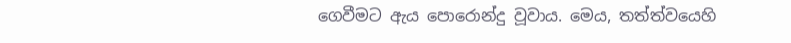ගෙවීමට ඇය පොරොන්දු වූවාය. මෙය, තත්ත්වයෙහි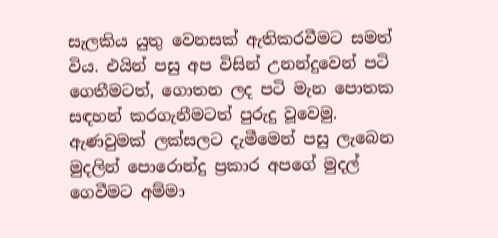සැලකිය යුතු වෙනසක් ඇතිකරවීමට සමත් විය. එයින් පසු අප විසින් උනන්දුවෙන් පටි ගෙතීමටත්, ගොතන ලද පටි මැන පොතක සඳහන් කරගැනීමටත් පුරුදු වූවෙමු. ඇණවුමක් ලක්සලට දැමීමෙන් පසු ලැබෙන මුදලින් පොරොන්දු ප්‍රකාර අපගේ මුදල් ගෙවීමට අම්මා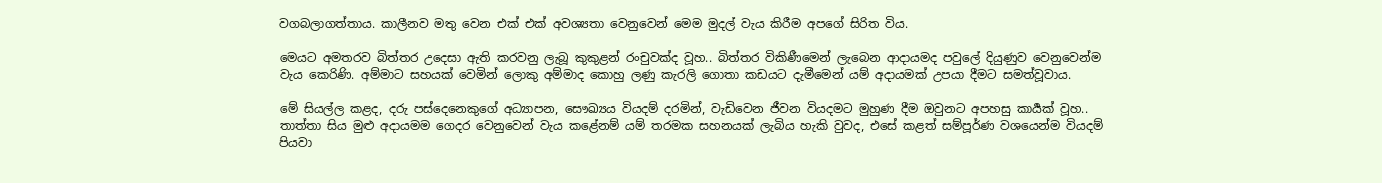වගබලාගත්තාය. කාලීනව මතු වෙන එක් එක් අවශ්‍යතා වෙනුවෙන් මෙම මුදල් වැය කිරීම අපගේ සිරිත විය.

මෙයට අමතරව බිත්තර උදෙසා ඇති කරවනු ලැබූ කුකුළන් රංචුවක්ද වූහ.. බිත්තර විකිණීමෙන් ලැබෙන ආදායමද පවුලේ දියුණුව වෙනුවෙන්ම වැය කෙරිණි. අම්මාට සහයක් වෙමින් ලොකු අම්මාද කොහු ලණු කැරලි ගොතා කඩයට දැමීමෙන් යම් අදායමක් උපයා දීමට සමත්වූවාය.

මේ සියල්ල කළද, දරු පස්දෙනෙකුගේ අධ්‍යාපන, සෞඛ්‍යය වියදම් දරමින්, වැඩිවෙන ජීවන වියදමට මුහුණ දීම ඔවුනට අපහසු කාර්‍යක් වූහ.. තාත්තා සිය මුළු අදායමම ගෙදර වෙනුවෙන් වැය කළේනම් යම් තරමක සහනයක් ලැබිය හැකි වුවද, එසේ කළත් සම්පූර්ණ වශයෙන්ම වියදම් පියවා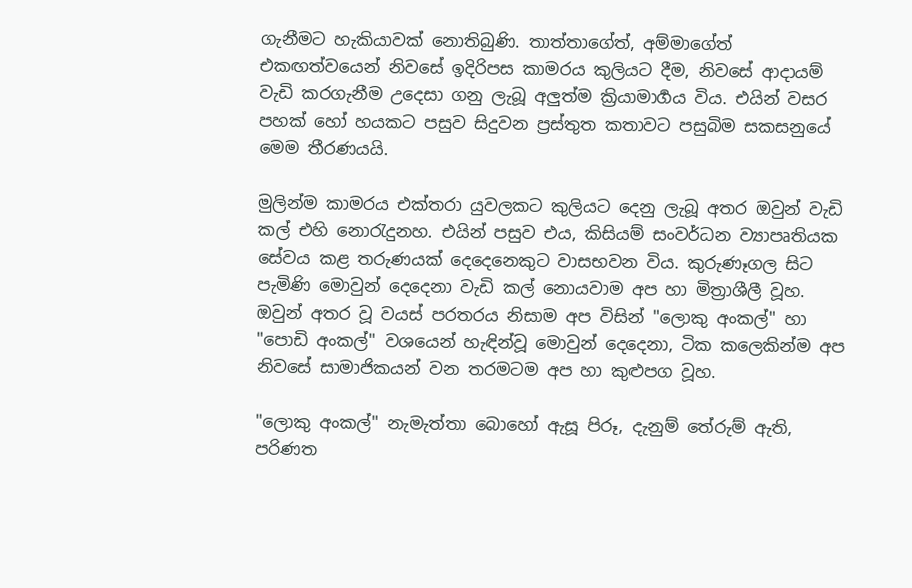ගැනීමට හැකියාවක් නොතිබුණි. තාත්තාගේත්, අම්මාගේත් එකඟත්වයෙන් නිවසේ ඉදිරිපස කාමරය කුලියට දීම, නිවසේ ආදායම් වැඩි කරගැනීම උදෙසා ගනු ලැබූ අලුත්ම ක්‍රියාමාර්‍ගය විය. එයින් වසර පහක් හෝ හයකට පසුව සිදුවන ප්‍රස්තුත කතාවට පසුබිම සකසනුයේ මෙම තීරණයයි.

මුලින්ම කාමරය එක්තරා යුවලකට කුලියට දෙනු ලැබූ අතර ඔවුන් වැඩි කල් එහි නොරැදුනහ. එයින් පසුව එය, කිසියම් සංවර්ධන ව්‍යාපෘතියක සේවය කළ තරුණයක් දෙදෙනෙකුට වාසභවන විය. කුරුණෑගල සිට පැමිණි මොවුන් දෙදෙනා වැඩි කල් නොයවාම අප හා මිත්‍රාශීලී වූහ. ඔවුන් අතර වූ වයස් පරතරය නිසාම අප විසින් "ලොකු අංකල්" හා "පොඩි අංකල්" වශයෙන් හැඳින්වූ මොවුන් දෙදෙනා, ටික කලෙකින්ම අප නිවසේ සාමාජිකයන් වන තරමටම අප හා කුළුපග වූහ.

"ලොකු අංකල්" නැමැත්තා බොහෝ ඇසූ පිරූ, දැනුම් තේරුම් ඇති, පරිණත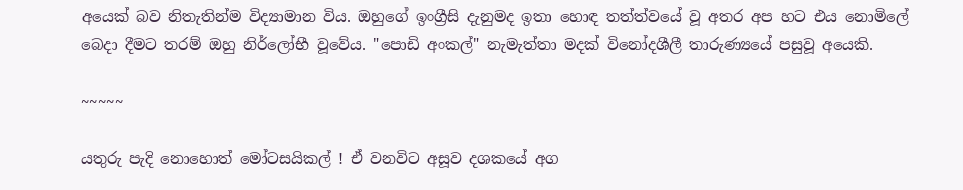අයෙක් බව නිතැතින්ම විද්‍යාමාන විය. ඔහුගේ ඉංග්‍රීසි දැනුමද ඉතා හොඳ තත්ත්වයේ වූ අතර අප හට එය නොමිලේ බෙදා දීමට තරම් ඔහු නිර්ලෝභී වූවේය. "පොඩි අංකල්" නැමැත්තා මදක් විනෝදශීලී තාරුණ්‍යයේ පසුවූ අයෙකි.

~~~~~

යතුරු පැදි නොහොත් මෝටසයිකල් ! ඒ වනවිට අසූව දශකයේ අග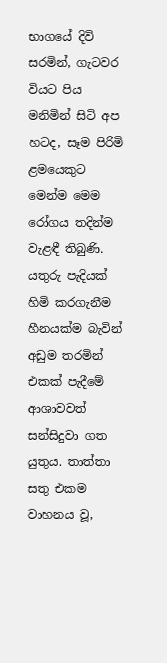භාගයේ දිවි සරමින්, ගැටවර වියට පිය මනිමින් සිටි අප හටද, සෑම පිරිමි ළමයෙකුට මෙන්ම මෙම රෝගය තදින්ම වැළඳී තිබුණි. යතුරු පැදියක් හිමි කරගැනීම හීනයක්ම බැවින් අඩුම තරමින් එකක් පැදීමේ ආශාවවත් සන්සිදුවා ගත යුතුය. තාත්තා සතු එකම වාහනය වූ,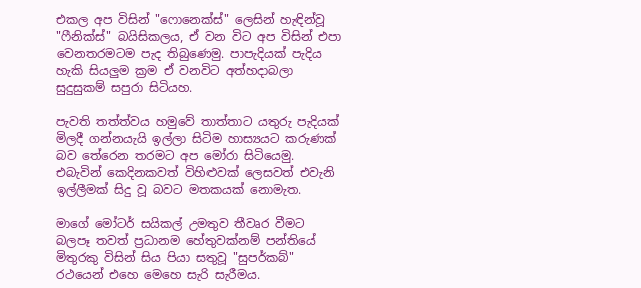එකල අප විසින් "ෆොනෙක්ස්" ලෙසින් හැඳින්වූ "ෆීනික්ස්" බයිසිකලය, ඒ වන විට අප විසින් එපා වෙනතරමටම පැද තිබුණෙමු. පාපැදියක් පැදිය හැකි සියලුම ක්‍රම ඒ වනවිට අත්හදාබලා සුදුසුකම් සපුරා සිටියහ.

පැවති තත්ත්වය හමුවේ තාත්තාට යතුරු පැදියක් මිලදී ගන්නයැයි ඉල්ලා සිටිම හාස්‍යයට කරුණක් බව තේරෙන තරමට අප මෝරා සිටියෙමු. එබැවින් කෙදිනකවත් විහිළුවක් ලෙසවත් එවැනි ඉල්ලීමක් සිදු වූ බවට මතකයක් නොමැත.

මාගේ මෝටර් සයිකල් උමතුව තීවෘර වීමට බලපෑ තවත් ප්‍රධානම හේතුවක්නම් පන්තියේ මිතුරකු විසින් සිය පියා සතුවූ "සුපර්කබ්" රථයෙන් එහෙ මෙහෙ සැරි සැරීමය.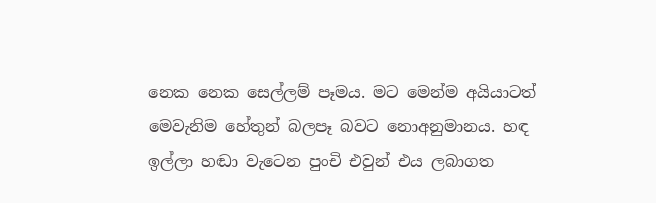නෙක නෙක සෙල්ලම් පෑමය. මට මෙන්ම අයියාටත් මෙවැනිම හේතුන් බලපෑ බවට නොඅනුමානය. හඳ ඉල්ලා හඬා වැටෙන පුංචි එවුන් එය ලබාගත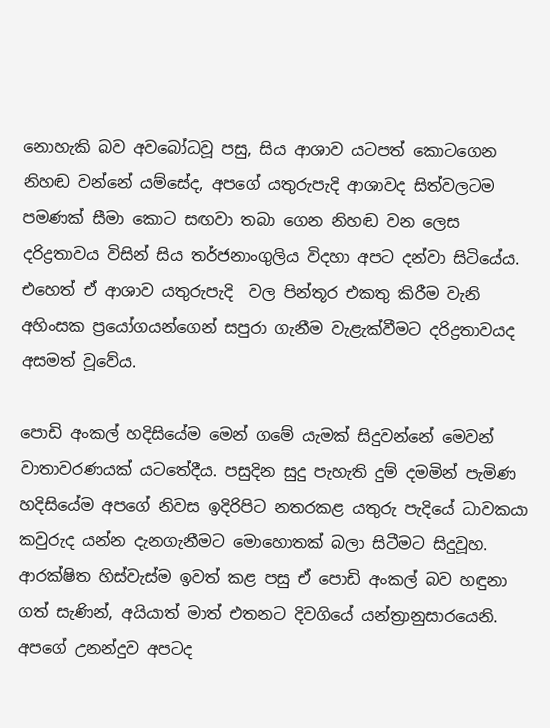නොහැකි බව අවබෝධවූ පසු, සිය ආශාව යටපත් කොටගෙන නිහඬ වන්නේ යම්සේද, අපගේ යතුරුපැදි ආශාවද සිත්වලටම පමණක් සීමා කොට සඟවා තබා ගෙන නිහඬ වන ලෙස දරිද්‍රතාවය විසින් සිය තර්ජනාංගුලිය විදහා අපට දන්වා සිටියේය. එහෙත් ඒ ආශාව යතුරුපැදි  වල පින්තූර එකතු කිරීම වැනි අහිංසක ප්‍රයෝගයන්ගෙන් සපුරා ගැනීම වැළැක්වීමට දරිද්‍රතාවයද අසමත් වූවේය.

පොඩි අංකල් හදිසියේම මෙන් ගමේ යැමක් සිදුවන්නේ මෙවන් වාතාවරණයක් යටතේදීය. පසුදින සුදු පැහැති දුම් දමමින් පැමිණ හදිසියේම අපගේ නිවස ඉදිරිපිට නතරකළ යතුරු පැදියේ ධාවකයා කවුරුද යන්න දැනගැනීමට මොහොතක් බලා සිටීමට සිදුවූහ. ආරක්ෂිත හිස්වැස්ම ඉවත් කළ පසු ඒ පොඩි අංකල් බව හඳුනා ගත් සැණින්, අයියාත් මාත් එතනට දිවගියේ යන්ත්‍රානුසාරයෙනි. අපගේ උනන්දුව අපටද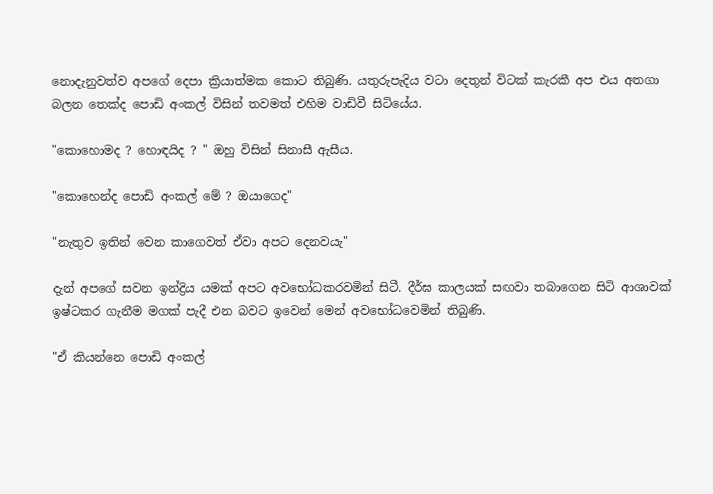නොදැනුවත්ව අපගේ දෙපා ක්‍රියාත්මක කොට තිබුණි. යතුරුපැදිය වටා දෙතුන් විටක් කැරකී අප එය අතගා බලන තෙක්ද පොඩි අංකල් විසින් තවමත් එහිම වාඩිවී සිටියේය.

"කොහොමද ? හොඳයිද ? " ඔහු විසින් සිනාසී ඇසීය.

"කොහෙන්ද පොඩි අංකල් මේ ? ඔයාගෙද"

"නැතුව ඉතින් වෙන කාගෙවත් ඒවා අපට දෙනවයැ"

දැන් අපගේ සවන ඉන්ද්‍රිය යමක් අපට අවභෝධකරවමින් සිටී. දීර්ඝ කාලයක් සඟවා තබාගෙන සිටි ආශාවක් ඉෂ්ටකර ගැනීම මගක් පැදී එන බවට ඉවෙන් මෙන් අවභෝධවෙමින් තිබුණි.

"ඒ කියන්නෙ පොඩි අංකල්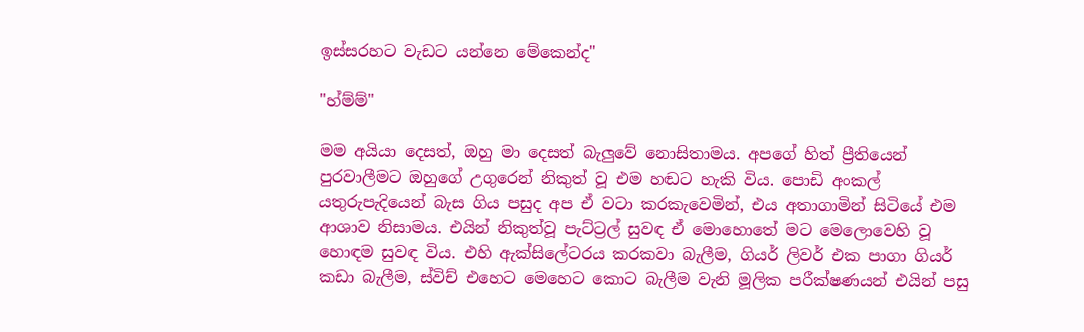ඉස්සරහට වැඩට යන්නෙ මේකෙන්ද"

"හ්ම්ම්"

මම අයියා දෙසත්, ඔහු මා දෙසත් බැලුවේ නොසිතාමය. අපගේ හිත් ප්‍රීතියෙන් පුරවාලීමට ඔහුගේ උගුරෙන් නිකුත් වූ එම හඬට හැකි විය. පොඩි අංකල් යතුරුපැදියෙන් බැස ගිය පසුද අප ඒ වටා කරකැවෙමින්, එය අතාගාමින් සිටියේ එම ආශාව නිසාමය. එයින් නිකුත්වූ පැට්ට්‍රල් සුවඳ ඒ මොහොතේ මට මෙලොවෙහි වූ හොඳම සුවඳ විය. එහි ඇක්සිලේටරය කරකවා බැලීම, ගියර් ලිවර් එක පාගා ගියර් කඩා බැලීම, ස්විච් එහෙට මෙහෙට කොට බැලීම වැනි මූලික පරීක්ෂණයන් එයින් පසු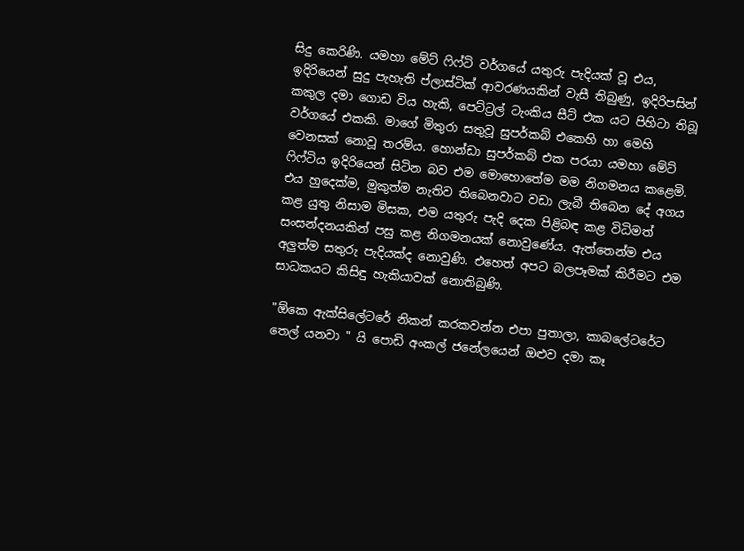සිදු කෙරිණි. යමහා මේට් ෆිෆ්ටි වර්ගයේ යතුරු පැදියක් වූ එය, ඉදිරියෙන් සුදු පැහැති ප්ලාස්ටික් ආවරණයකින් වැසී තිබුණු, ඉදිරිපසින් කකුල දමා ගොඩ විය හැකි, පෙට්ට්‍රල් ටැංකිය සීට් එක යට පිහිටා තිබූ වර්ගයේ එකකි. මාගේ මිතුරා සතුවූ සුපර්කබ් එකෙහි හා මෙහි වෙනසක් නොවූ තරම්ය. හොන්ඩා සුපර්කබ් එක පරයා යමහා මේට් ෆිෆ්ටිය ඉදිරියෙන් සිටින බව එම මොහොතේම මම නිගමනය කළෙමි. එය හුදෙක්ම, මුකුත්ම නැතිව තිබෙනවාට වඩා ලැබී තිබෙන දේ අගය කළ යුතු නිසාම මිසක, එම යතුරු පැදි දෙක පිළිබඳ කළ විධිමත් සංසන්දනයකින් පසු කළ නිගමනයක් නොවුණේය. ඇත්තෙන්ම එය අලුත්ම සතුරු පැදියක්ද නොවුණි. එහෙත් අපට බලපෑමක් කිරීමට එම සාධකයට කිසිඳු හැකියාවක් නොතිබුණි.

"ඕකෙ ඇක්සිලේටරේ නිකන් කරකවන්න එපා පුතාලා, කාබලේටරේට තෙල් යනවා " යි පොඩි අංකල් ජනේලයෙන් ඔළුව දමා කෑ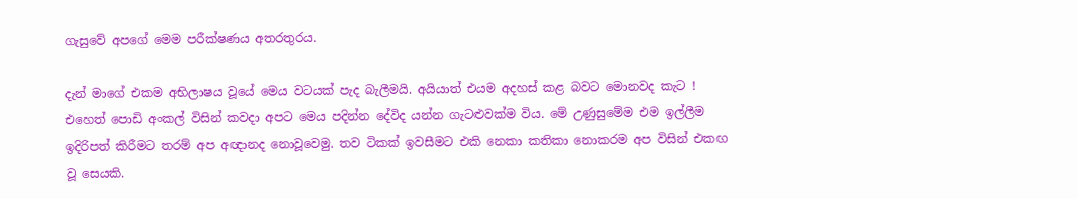ගැසුවේ අපගේ මෙම පරීක්ෂණය අතරතුරය.

දැන් මාගේ එකම අභිලාෂය වූයේ මෙය වටයක් පැද බැලීමයි. අයියාත් එයම අදහස් කළ බවට මොනවද කැට ! එහෙත් පොඩි අංකල් විසින් කවදා අපට මෙය පදින්න දේවිද යන්න ගැටළුවක්ම විය. මේ උණුසුමේම එම ඉල්ලීම ඉදිරිපත් කිරීමට තරම් අප අඥානද නොවූවෙමු. තව ටිකක් ඉවසීමට එකි නෙකා කතිකා නොකරම අප විසින් එකඟ වූ සෙයකි.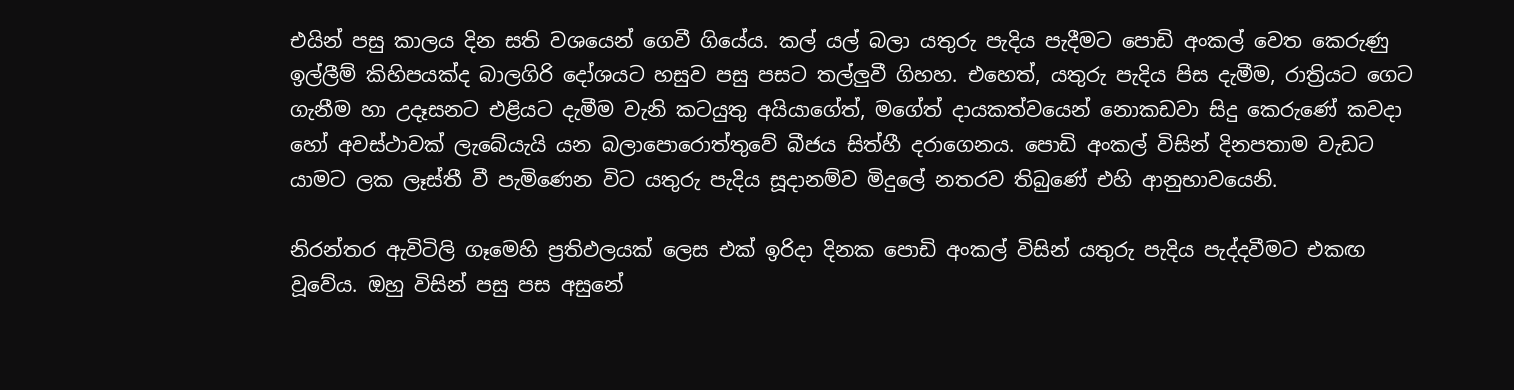එයින් පසු කාලය දින සති වශයෙන් ගෙවී ගියේය. කල් යල් බලා යතුරු පැදිය පැදීමට පොඩි අංකල් වෙත කෙරුණු ඉල්ලීම් කිහිපයක්ද බාලගිරි දෝශයට හසුව පසු පසට තල්ලුවී ගිහහ. එහෙත්, යතුරු පැදිය පිස දැමීම, රාත්‍රියට ගෙට ගැනීම හා උදෑසනට එළියට දැමීම වැනි කටයුතු අයියාගේත්, මගේත් දායකත්වයෙන් නොකඩවා සිදු කෙරුණේ කවදා හෝ අවස්ථාවක් ලැබේයැයි යන බලාපොරොත්තුවේ බීජය සිත්හී දරාගෙනය. පොඩි අංකල් විසින් දිනපතාම වැඩට යාමට ලක ලෑස්තී වී පැමිණෙන විට යතුරු පැදිය සූදානම්ව මිදුලේ නතරව තිබුණේ එහි ආනුභාවයෙනි.

නිරන්තර ඇවිටිලි ගෑමෙහි ප්‍රතිඵලයක් ලෙස එක් ඉරිදා දිනක පොඩි අංකල් විසින් යතුරු පැදිය පැද්දවීමට එකඟ වූවේය. ඔහු විසින් පසු පස අසුනේ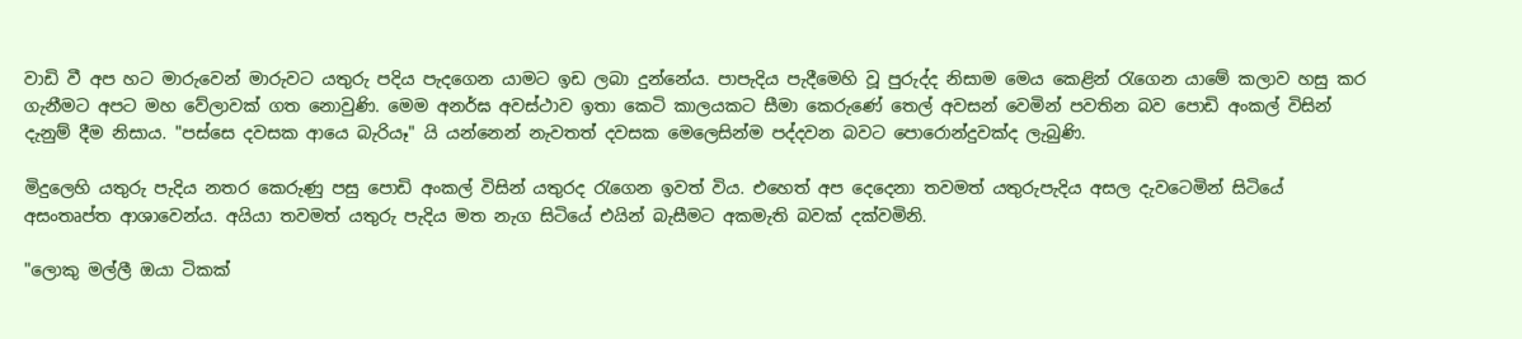වාඩි වී අප හට මාරුවෙන් මාරුවට යතුරු පදිය පැදගෙන යාමට ඉඩ ලබා දුන්නේය. පාපැදිය පැදීමෙහි වූ පුරුද්ද නිසාම මෙය කෙළින් රැගෙන යාමේ කලාව හසු කර ගැනීමට අපට මහ වේලාවක් ගත නොවුණි. මෙම අනර්ඝ අවස්ථාව ඉතා කෙටි කාලයකට සීමා කෙරුණේ තෙල් අවසන් වෙමින් පවතින බව පොඩි අංකල් විසින් දැනුම් දීම නිසාය. "පස්සෙ දවසක ආයෙ බැරියෑ" යි යන්නෙන් නැවතත් දවසක මෙලෙසින්ම පද්දවන බවට පොරොන්දුවක්ද ලැබුණි.

මිදුලෙහි යතුරු පැදිය නතර කෙරුණු පසු පොඩි අංකල් විසින් යතුරද රැගෙන ඉවත් විය. එහෙත් අප දෙදෙනා තවමත් යතුරුපැදිය අසල දැවටෙමින් සිටියේ අසංතෘප්ත ආශාවෙන්ය. අයියා තවමත් යතුරු පැදිය මත නැග සිටියේ එයින් බැසීමට අකමැති බවක් දක්වමිනි.

"ලොකු මල්ලී ඔයා ටිකක්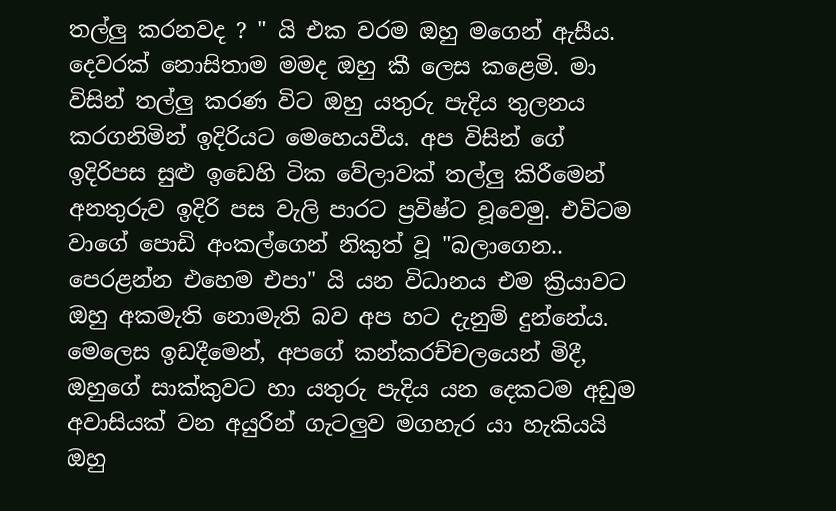තල්ලු කරනවද ? " යි එක වරම ඔහු මගෙන් ඇසීය. දෙවරක් නොසිතාම මමද ඔහු කී ලෙස කළෙමි. මා විසින් තල්ලු කරණ විට ඔහු යතුරු පැදිය තුලනය කරගනිමින් ඉදිරියට මෙහෙයවීය. අප විසින් ගේ ඉදිරිපස සුළු ඉඩෙහි ටික වේලාවක් තල්ලු කිරීමෙන් අනතුරුව ඉදිරි පස වැලි පාරට ප්‍රවිෂ්ට වූවෙමු. එවිටම වාගේ පොඩි අංකල්ගෙන් නිකුත් වූ "බලාගෙන.. පෙරළන්න එහෙම එපා" යි යන විධානය එම ක්‍රියාවට ඔහු අකමැති නොමැති බව අප හට දැනුම් දුන්නේය. මෙලෙස ඉඩදීමෙන්, අපගේ කන්කරච්චලයෙන් මිදී, ඔහුගේ සාක්කුවට හා යතුරු පැදිය යන දෙකටම අඩුම අවාසියක් වන අයුරින් ගැටලුව මගහැර යා හැකියයි ඔහු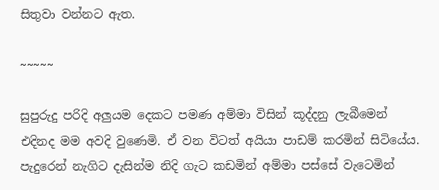සිතුවා වන්නට ඇත.

~~~~~

සුපුරුදු පරිදි අලුයම දෙකට පමණ අම්මා විසින් කූද්දනු ලැබීමෙන් එදිනද මම අවදි වුණෙමි. ඒ වන විටත් අයියා පාඩම් කරමින් සිටියේය. පැදුරෙන් නැගිට දැසින්ම නිදි ගැට කඩමින් අම්මා පස්සේ වැටෙමින්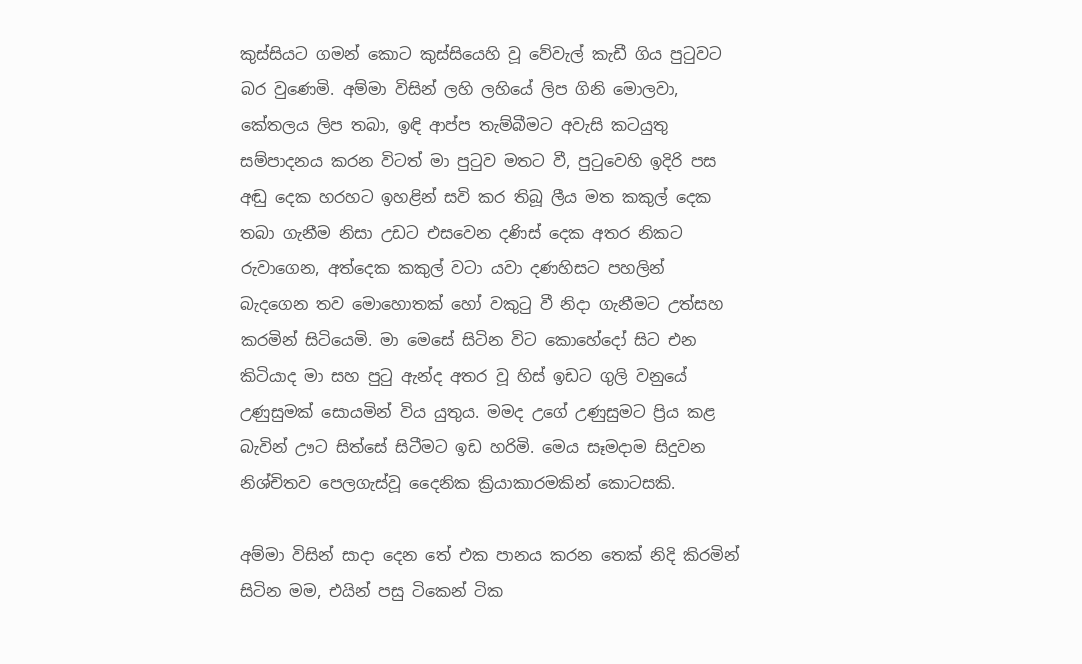කුස්සියට ගමන් කොට කුස්සියෙහි වූ වේවැල් කැඩී ගිය පුටුවට බර වුණෙමි. අම්මා විසින් ලහි ලහියේ ලිප ගිනි මොලවා, කේතලය ලිප තබා, ඉඳි ආප්ප තැම්බීමට අවැසි කටයුතු සම්පාදනය කරන විටත් මා පුටුව මතට වී, පුටුවෙහි ඉදිරි පස අඬු දෙක හරහට ඉහළින් සවි කර තිබූ ලීය මත කකුල් දෙක තබා ගැනීම නිසා උඩට එසවෙන දණිස් දෙක අතර නිකට රුවාගෙන, අත්දෙක කකුල් වටා යවා දණහිසට පහලින් බැදගෙන තව මොහොතක් හෝ වකුටු වී නිදා ගැනීමට උත්සහ කරමින් සිටියෙමි. මා මෙසේ සිටින විට කොහේදෝ සිට එන කිටියාද මා සහ පුටු ඇන්ද අතර වූ හිස් ඉඩට ගුලි වනුයේ උණුසුමක් සොයමින් විය යුතුය. මමද උගේ උණුසුමට ප්‍රිය කළ බැවින් ඌට සිත්සේ සිටීමට ඉඩ හරිමි. මෙය සෑමදාම සිදුවන නිශ්චිතව පෙලගැස්වූ දෛනික ක්‍රියාකාරමකින් කොටසකි.

අම්මා විසින් සාදා දෙන තේ එක පානය කරන තෙක් නිදි කිරමින් සිටින මම, එයින් පසු ටිකෙන් ටික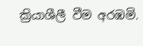ක්‍රියාශීලී වීම අරඹමි.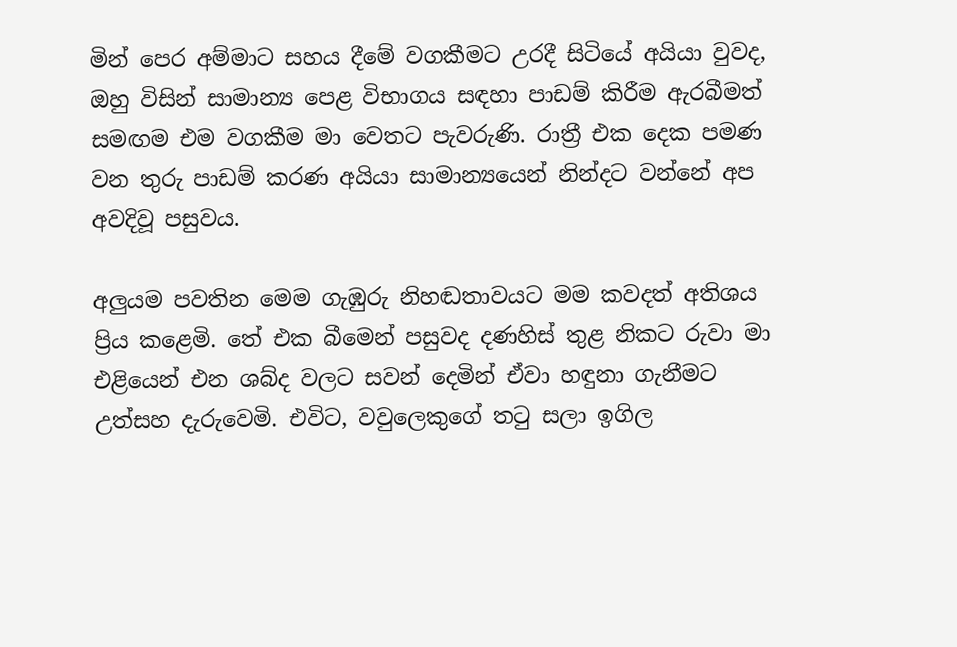මින් පෙර අම්මාට සහය දීමේ වගකීමට උරදී සිටියේ අයියා වුවද, ඔහු විසින් සාමාන්‍ය පෙළ විභාගය සඳහා පාඩම් කිරීම ඇරබීමත් සමඟම එම වගකීම මා වෙතට පැවරුණි. රාත්‍රී එක දෙක පමණ වන තුරු පාඩම් කරණ අයියා සාමාන්‍යයෙන් නින්දට වන්නේ අප අවදිවූ පසුවය.

අලුයම පවතින මෙම ගැඹුරු නිහඬතාවයට මම කවදත් අතිශය ප්‍රිය කළෙමි. තේ එක බීමෙන් පසුවද දණහිස් තුළ නිකට රුවා මා එළියෙන් එන ශබ්ද වලට සවන් දෙමින් ඒවා හඳුනා ගැනීමට උත්සහ දැරුවෙමි. එවිට, වවුලෙකුගේ තටු සලා ඉගිල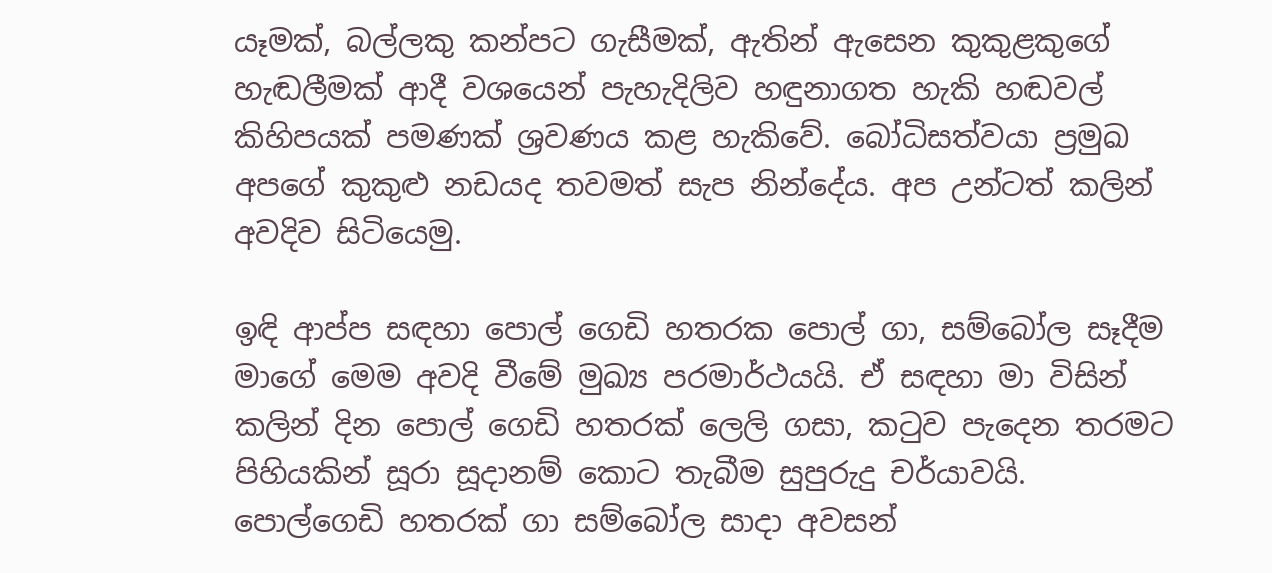යෑමක්, බල්ලකු කන්පට ගැසීමක්, ඇතින් ඇසෙන කුකුළකුගේ හැඬලීමක් ආදී වශයෙන් පැහැදිලිව හඳුනාගත හැකි හඬවල් කිහිපයක් පමණක් ශ්‍රවණය කළ හැකිවේ. බෝධිසත්වයා ප්‍රමුඛ අපගේ කුකුළු නඩයද තවමත් සැප නින්දේය. අප උන්ටත් කලින් අවදිව සිටියෙමු.

ඉඳි ආප්ප සඳහා පොල් ගෙඩි හතරක පොල් ගා, සම්බෝල සෑදීම මාගේ මෙම අවදි වීමේ මුඛ්‍ය පරමාර්ථයයි. ඒ සඳහා මා විසින් කලින් දින පොල් ගෙඩි හතරක් ලෙලි ගසා, කටුව පැදෙන තරමට පිහියකින් සූරා සූදානම් කොට තැබීම සුපුරුදු චර්යාවයි. පොල්ගෙඩි හතරක් ගා සම්බෝල සාදා අවසන්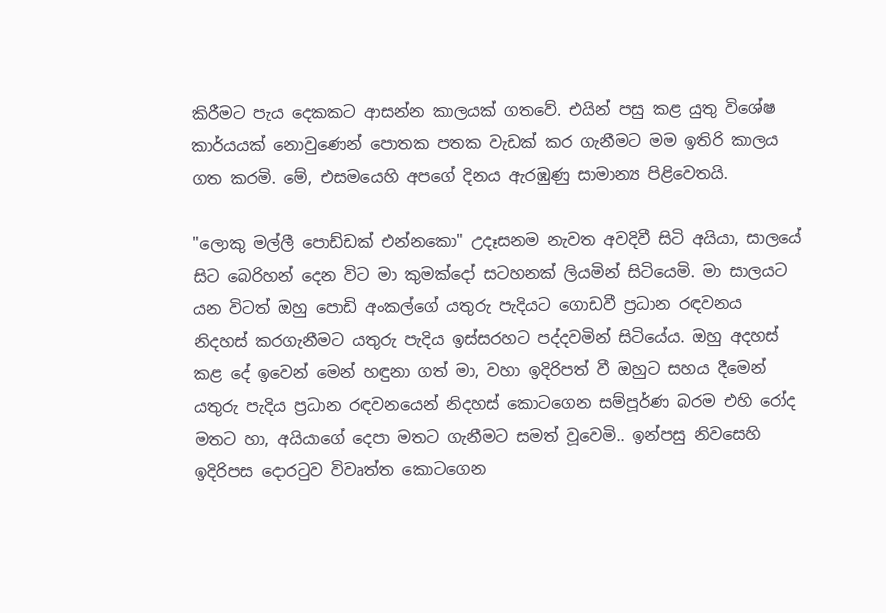කිරීමට පැය දෙකකට ආසන්න කාලයක් ගතවේ. එයින් පසු කළ යුතු විශේෂ කාර්යයක් නොවුණෙන් පොතක පතක වැඩක් කර ගැනීමට මම ඉතිරි කාලය ගත කරමි. මේ, එසමයෙහි අපගේ දිනය ඇරඹුණු සාමාන්‍ය පිළිවෙතයි.

"ලොකු මල්ලී පොඩ්ඩක් එන්නකො" උදෑසනම නැවත අවදිවී සිටි අයියා, සාලයේ සිට බෙරිහන් දෙන විට මා කුමක්දෝ සටහනක් ලියමින් සිටියෙමි. මා සාලයට යන විටත් ඔහු පොඩි අංකල්ගේ යතුරු පැදියට ගොඩවී ප්‍රධාන රඳවනය නිදහස් කරගැනීමට යතුරු පැදිය ඉස්සරහට පද්දවමින් සිටියේය. ඔහු අදහස් කළ දේ ඉවෙන් මෙන් හඳුනා ගත් මා, වහා ඉදිරිපත් වී ඔහුට සහය දීමෙන් යතුරු පැදිය ප්‍රධාන රඳවනයෙන් නිදහස් කොටගෙන සම්පූර්ණ බරම එහි රෝද මතට හා, අයියාගේ දෙපා මතට ගැනීමට සමත් වූවෙමි.. ඉන්පසු නිවසෙහි ඉදිරිපස දොරටුව විවෘත්ත කොටගෙන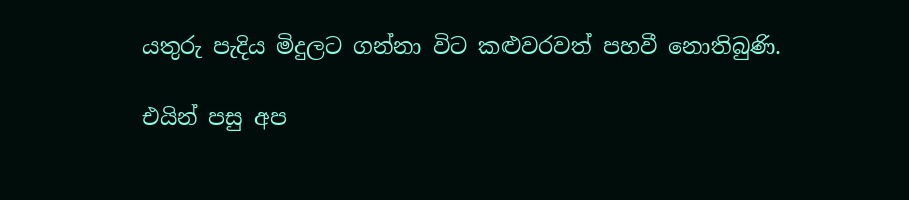යතුරු පැදිය මිදුලට ගන්නා විට කළුවරවත් පහවී නොතිබුණි.

එයින් පසු අප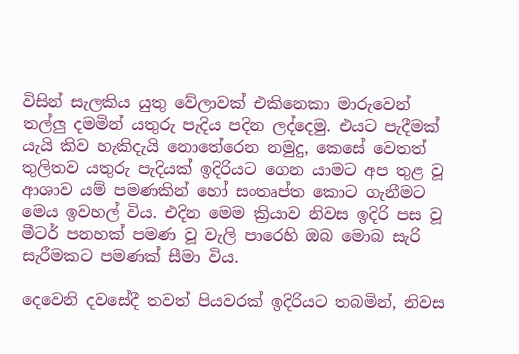විසින් සැලකිය යුතු වේලාවක් එකිනෙකා මාරුවෙන් තල්ලු දමමින් යතුරු පැදිය පදින ලද්දෙමු. එයට පැදීමක් යැයි කිව හැකිදැයි නොතේරෙන නමුදු, කෙසේ වෙතත් තුලිතව යතුරු පැදියක් ඉදිරියට ගෙන යාමට අප තුළ වූ ආශාව යම් පමණකින් හෝ සංතෘප්ත කොට ගැනීමට මෙය ඉවහල් විය. එදින මෙම ක්‍රියාව නිවස ඉදිරි පස වූ මීටර් පනහක් පමණ වූ වැලි පාරෙහි ඔබ මොබ සැරි සැරීමකට පමණක් සීමා විය.

දෙවෙනි දවසේදී තවත් පියවරක් ඉදිරියට තබමින්, නිවස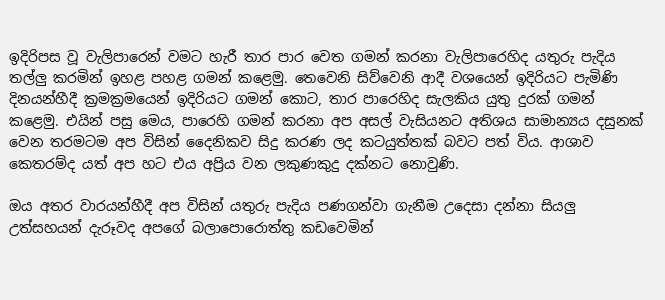ඉදිරිපස වූ වැලිපාරෙන් වමට හැරී තාර පාර වෙත ගමන් කරනා වැලිපාරෙහිද යතුරු පැදිය තල්ලු කරමින් ඉහළ පහළ ගමන් කළෙමු. තෙවෙනි සිව්වෙනි ආදී වශයෙන් ඉදිරියට පැමිණි දිනයන්හීදී ක්‍රමක්‍රමයෙන් ඉදිරියට ගමන් කොට, තාර පාරෙහිද සැලකිය යුතු දුරක් ගමන් කළෙමු. එයින් පසු මෙය, පාරෙහි ගමන් කරනා අප අසල් වැසියනට අතිශය සාමාන්‍යය දසුනක් වෙන තරමටම අප විසින් දෛනිකව සිදු කරණ ලද කටයුත්තක් බවට පත් විය. ආශාව කෙතරම්ද යත් අප හට එය අප්‍රිය වන ලකුණකුදු දක්නට නොවුණි.

ඔය අතර වාරයන්හීදී අප විසින් යතුරු පැදිය පණගන්වා ගැනීම උදෙසා දන්නා සියලු උත්සහයන් දැරූවද අපගේ බලාපොරොත්තු කඩවෙමින්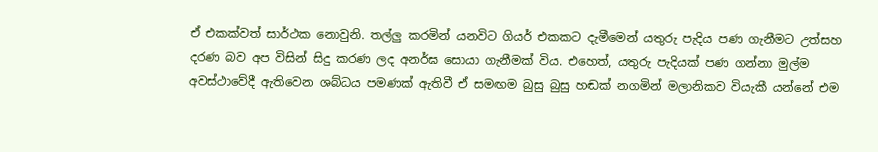ඒ එකක්වත් සාර්ථක නොවුනි. තල්ලු කරමින් යනවිට ගියර් එකකට දැමීමෙන් යතුරු පැදිය පණ ගැනීමට උත්සහ දරණ බව අප විසින් සිදු කරණ ලද අනර්ඝ සොයා ගැනීමක් විය. එහෙත්, යතුරු පැදියක් පණ ගන්නා මුල්ම අවස්ථාවේදී ඇතිවෙන ශබ්ධය පමණක් ඇතිවී ඒ සමඟම බුසු බුසු හඬක් නගමින් මලානිකව වියැකී යන්නේ එම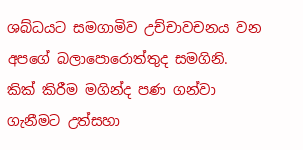ශබ්ධයට සමගාමිව උච්චාවචනය වන අපගේ බලාපොරොත්තුද සමගිනි. කික් කිරීම මගින්ද පණ ගන්වා ගැනීමට උත්සහා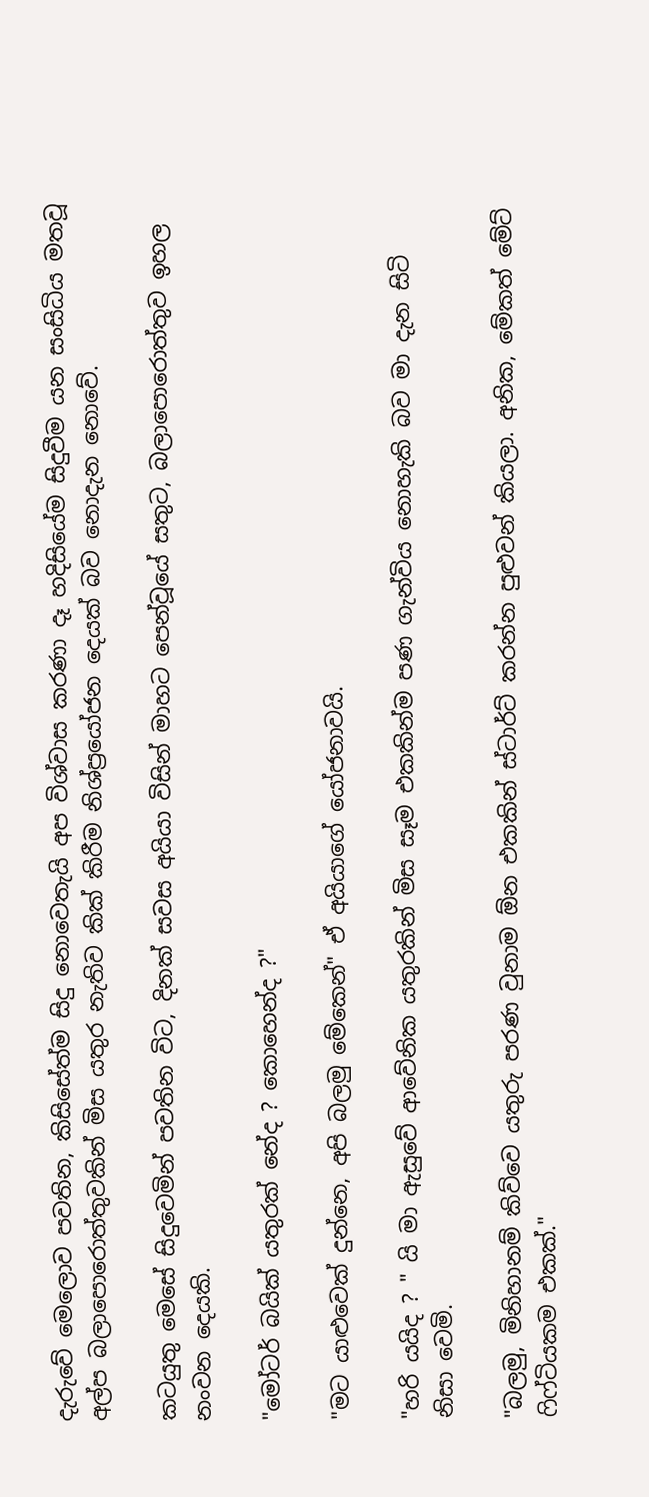දැරුවේ මෙලොව පවතින, කිසිසේත්ම සිදු නොවෙතැයි අප විශ්වාස කරණා දෑ හදිසියේම සිදුවීම යන සංසිධිය මතවූ අල්ප බලාපොරොත්තුවකින් මිස යතුර නැතිව කික් කිරීම නිශ්ප්‍රයෝජන දෙයක් බව නොදැන නොවේ.

කටයුතු මෙසේ සිදුවෙමින් පවතින විට, දිනක් සවස අයියා විසින් මාහට පෙන්වූයේ සතුට, බලාපොරොත්තුව ඉහල නංවන දෙයකි.

"මෝටර් බයික් යතුරක් නේද ? කොහෙන්ද ?"

"මට යාළුවෙක් දුන්නෙ, අපි බලමු මේකෙන්" ඒ අයියාගේ යෝජනාවයි.

"හරි යයිද ? " යි මා ඇසුවේ ආවේනික යතුරකින් මිස සෑම එකකින්ම පණ ගැන්විය නොහැකි බව මා දැන සිටි නිසා වෙමි.

"බලමු, මිනිහානම් කිව්වෙ යතුරු පරණ වුනාම ඕන එකකින් ස්ටාර්ට් කරන්න පුළුවන් කියලා. අනික, මේකත් මේට් ෆිෆ්ටියකම එකක්."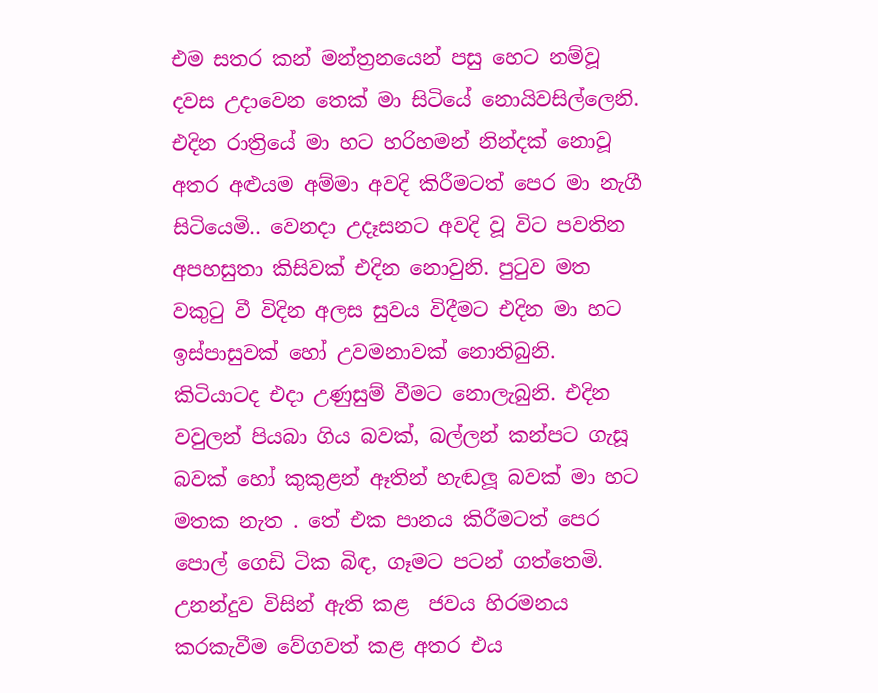එම සතර කන් මන්ත්‍රනයෙන් පසු හෙට නම්වූ දවස උදාවෙන තෙක් මා සිටියේ නොයිවසිල්ලෙනි. එදින රාත්‍රියේ මා හට හරිහමන් නින්දක් නොවූ අතර අළුයම අම්මා අවදි කිරීමටත් පෙර මා නැගී සිටියෙමි.. වෙනදා උදෑසනට අවදි වූ විට පවතින අපහසුතා කිසිවක් එදින නොවුනි. පුටුව මත වකුටු වී විදින අලස සුවය විදීමට එදින මා හට ඉස්පාසුවක් හෝ උවමනාවක් නොතිබුනි. කිටියාටද එදා උණුසුම් වීමට නොලැබුනි. එදින වවුලන් පියබා ගිය බවක්, බල්ලන් කන්පට ගැසූ බවක් හෝ කුකුළන් ඈතින් හැඬලූ බවක් මා හට මතක නැත . තේ එක පානය කිරීමටත් පෙර පොල් ගෙඩි ටික බිඳ, ගෑමට පටන් ගත්තෙමි. උනන්දුව විසින් ඇති කළ  ජවය හිරමනය කරකැවීම වේගවත් කළ අතර එය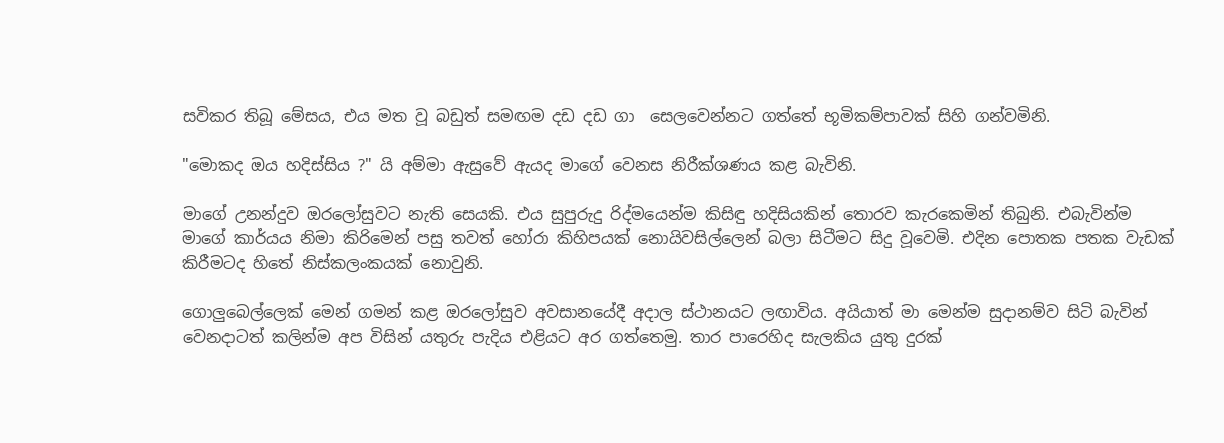සවිකර තිබූ මේසය, එය මත වූ බඩුත් සමඟම දඩ දඩ ගා  සෙලවෙන්නට ගත්තේ භූමිකම්පාවක් සිහි ගන්වමිනි.

"මොකද ඔය හදිස්සිය ?" යි අම්මා ඇසුවේ ඇයද මාගේ වෙනස නිරීක්ශණය කළ බැවිනි.

මාගේ උනන්දුව ඔරලෝසුවට නැති සෙයකි. එය සුපුරුදු රිද්මයෙන්ම කිසිඳු හදිසියකින් තොරව කැරකෙමින් තිබුනි. එබැවින්ම මාගේ කාර්යය නිමා කිරිමෙන් පසු තවත් හෝරා කිහිපයක් නොයිවසිල්ලෙන් බලා සිටීමට සිදු වූවෙමි. එදින පොතක පතක වැඩක් කිරීමටද හිතේ නිස්කලංකයක් නොවුනි.

ගොලුබෙල්ලෙක් මෙන් ගමන් කළ ඔරලෝසුව අවසානයේදී අදාල ස්ථානයට ලඟාවිය. අයියාත් මා මෙන්ම සුදානම්ව සිටි බැවින් වෙනදාටත් කලින්ම අප විසින් යතුරු පැදිය එළියට අර ගත්තෙමු. තාර පාරෙහිද සැලකිය යුතු දුරක්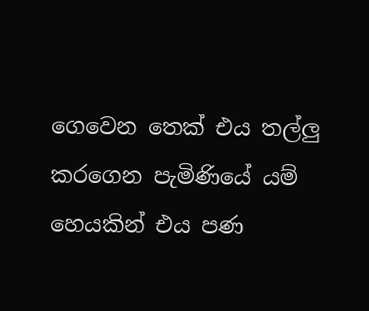ගෙවෙන තෙක් එය තල්ලු කරගෙන පැමිණියේ යම් හෙයකින් එය පණ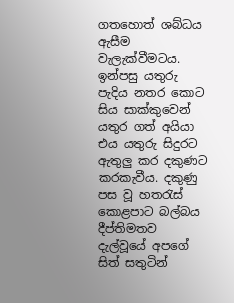ගතහොත් ශබ්ධය ඇසීම වැලැක්වීමටය. ඉන්පසු යතුරු පැදිය නතර කොට සිය සාක්කුවෙන් යතුර ගත් අයියා එය යතුරු සිදුරට ඇතුලු කර දකුණට කරකැවීය. දකුණු පස වූ හතරැස් කොළපාට බල්බය දීප්තිමතව දැල්වූයේ අපගේ සිත් සතුටින්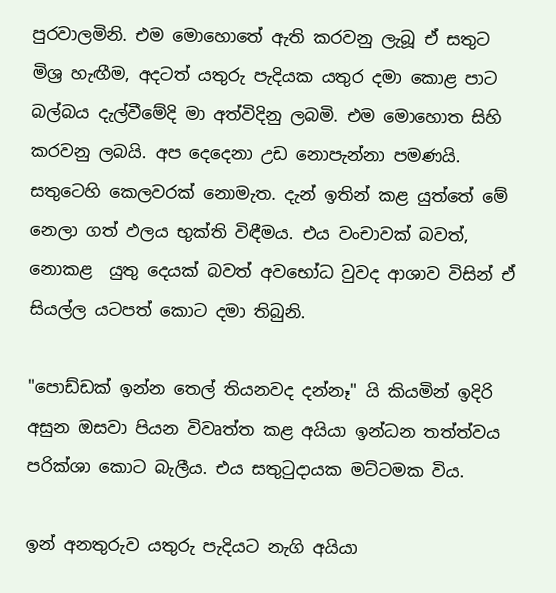පුරවාලමිනි. එම මොහොතේ ඇති කරවනු ලැබූ ඒ සතුට මිශ්‍ර හැඟීම, අදටත් යතුරු පැදියක යතුර දමා කොළ පාට බල්බය දැල්වීමේදි මා අත්විදිනු ලබමි. එම මොහොත සිහි කරවනු ලබයි. අප දෙදෙනා උඩ නොපැන්නා පමණයි. සතුටෙහි කෙලවරක් නොමැත. දැන් ඉතින් කළ යුත්තේ මේ නෙලා ගත් ඵලය භුක්ති විඳීමය. එය වංචාවක් බවත්, නොකළ  යුතු දෙයක් බවත් අවභෝධ වුවද ආශාව විසින් ඒ සියල්ල යටපත් කොට දමා තිබුනි.

"පොඩ්ඩක් ඉන්න තෙල් තියනවද දන්නෑ" යි කියමින් ඉදිරි අසුන ඔසවා පියන විවෘත්ත කළ අයියා ඉන්ධන තත්ත්වය පරික්ශා කොට බැලීය. එය සතුටුදායක මට්ටමක විය.

ඉන් අනතුරුව යතුරු පැදියට නැගි අයියා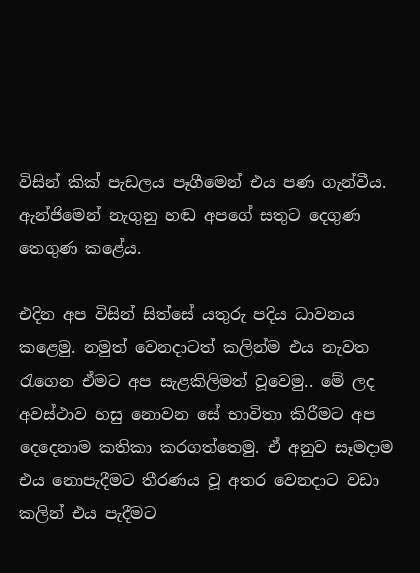විසින් කික් පැඩලය පෑගීමෙන් එය පණ ගැන්වීය. ඇන්ජිමෙන් නැගුනු හඬ අපගේ සතුට දෙගුණ තෙගුණ කළේය.

එදින අප විසින් සිත්සේ යතුරු පදිය ධාවනය කළෙමු. නමුත් වෙනදාටත් කලින්ම එය නැවත රැගෙන ඒමට අප සැළකිලිමත් වූවෙමු.. මේ ලද අවස්ථාව හසු නොවන සේ භාවිතා කිරීමට අප දෙදෙනාම කතිකා කරගත්තෙමු. ඒ අනුව සෑමදාම එය නොපැදීමට තීරණය වූ අතර වෙනදාට වඩා කලින් එය පැදීමට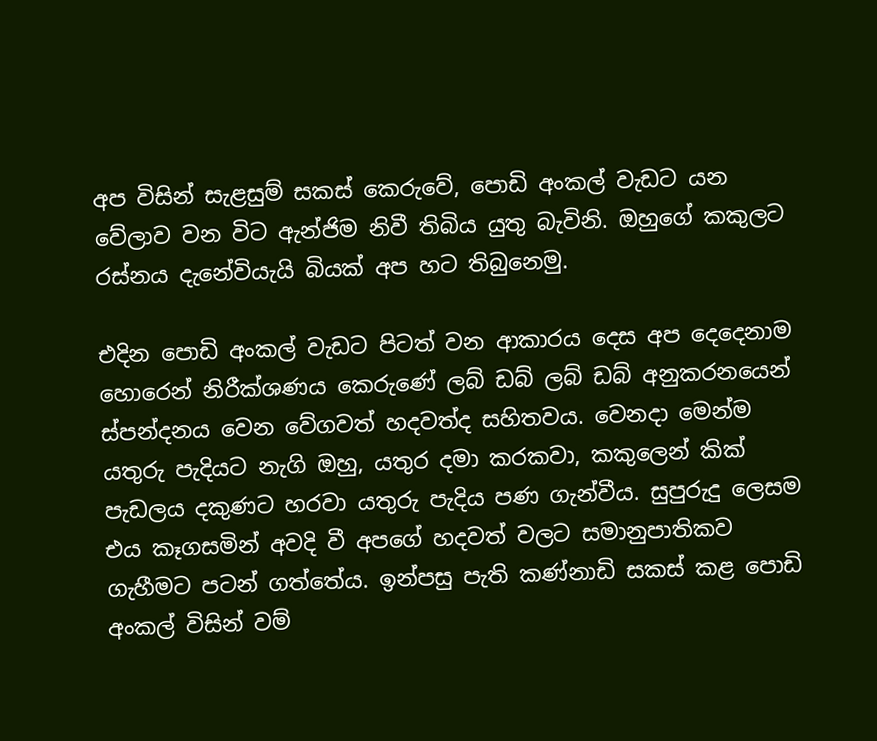අප විසින් සැළසුම් සකස් කෙරුවේ, පොඩි අංකල් වැඩට යන වේලාව වන විට ඇන්ජිම නිවී තිබිය යුතු බැවිනි. ඔහුගේ කකුලට රස්නය දැනේවියැයි බියක් අප හට තිබුනෙමු.

එදින පොඩි අංකල් වැඩට පිටත් වන ආකාරය දෙස අප දෙදෙනාම හොරෙන් නිරීක්ශණය කෙරුණේ ලබ් ඩබ් ලබ් ඩබ් අනුකරනයෙන් ස්පන්දනය වෙන වේගවත් හදවත්ද සහිතවය. වෙනදා මෙන්ම යතුරු පැදියට නැගි ඔහු, යතුර දමා කරකවා, කකුලෙන් කික් පැඩලය දකුණට හරවා යතුරු පැදිය පණ ගැන්වීය. සුපුරුදු ලෙසම එය කෑගසමින් අවදි වී අපගේ හදවත් වලට සමානුපාතිකව ගැහීමට පටන් ගත්තේය. ඉන්පසු පැති කණ්නාඩි සකස් කළ පොඩි අංකල් විසින් වම්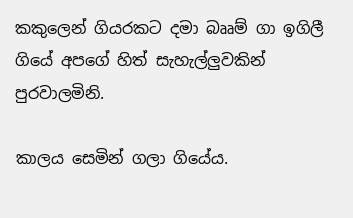කකුලෙන් ගියරකට දමා බෲම් ගා ඉගිලී ගියේ අපගේ හිත් සැහැල්ලුවකින් පුරවාලමිනි.

කාලය සෙමින් ගලා ගියේය.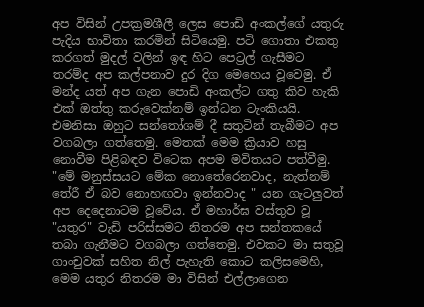අප විසින් උපක්‍රමශීලී ලෙස පොඩි අංකල්ගේ යතුරු පැදිය භාවිතා කරමින් සිටියෙමු. පටි ගොතා එකතු කරගත් මුදල් වලින් ඉඳ හිට පෙට්‍රල් ගැසීමට තරම්ද අප කල්පනාව දුර දිග මෙහෙය වූවෙමු. ඒ මන්ද යත් අප ගැන පොඩි අංකල්ට ගතු කිව හැකි එක් ඔත්තු කරුවෙක්නම් ඉන්ධන ටැංකියයි. එමනිසා ඔහුට සන්තෝශම් දී සතුටින් තැබීමට අප වගබලා ගත්තෙමු. මෙතක් මෙම ක්‍රියාව හසු නොවීම පිළිබඳව විටෙක අපම මවිතයට පත්වීමු. "මේ මනුස්සයට මේක නොතේරෙනවාද, නැත්නම් තේරී ඒ බව නොහඟවා ඉන්නවාද " යන ගැටලුවත් අප දෙදෙනාටම වූවේය. ඒ මහාර්ඝ වස්තුව වූ "යතුර" වැඩි පරිස්සමට නිතරම අප සන්තකයේ තබා ගැනීමට වගබලා ගත්තෙමු. එවකට මා සතුවූ ගාංචුවක් සහිත නිල් පැහැති කොට කලිසමෙහි, මෙම යතුර නිතරම මා විසින් එල්ලාගෙන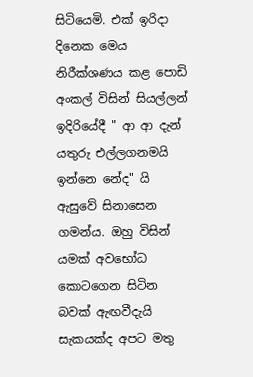සිටියෙමි. එක් ඉරිදා දිනෙක මෙය නිරීක්ශණය කළ පොඩි අංකල් විසින් සියල්ලන් ඉදිරියේදී " ආ ආ දැන් යතුරු එල්ලගනමයි ඉන්නෙ නේද" යි ඇසුවේ සිනාසෙන ගමන්ය. ඔහු විසින් යමක් අවභෝධ කොටගෙන සිටින බවක් ඇඟවීදැයි සැකයක්ද අපට මතු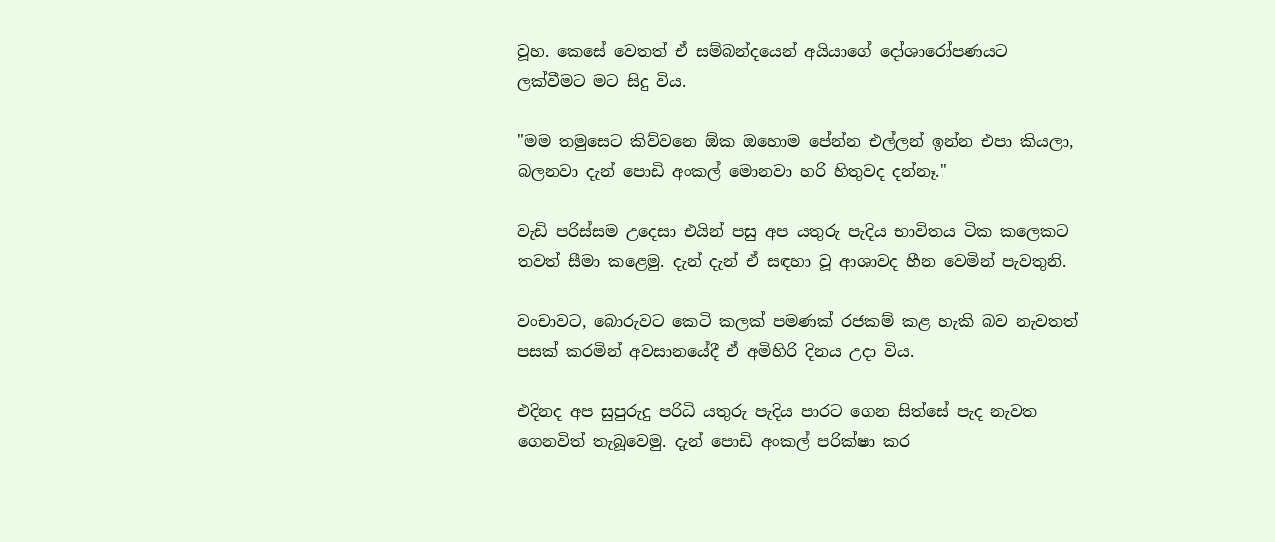වූහ. කෙසේ වෙතත් ඒ සම්බන්දයෙන් අයියාගේ දෝශාරෝපණයට ලක්වීමට මට සිදු විය.

"මම තමුසෙට කිව්වනෙ ඕක ඔහොම පේන්න එල්ලන් ඉන්න එපා කියලා, බලනවා දැන් පොඩි අංකල් මොනවා හරි හිතුවද දන්නෑ."

වැඩි පරිස්සම උදෙසා එයින් පසු අප යතුරු පැදිය භාවිතය ටික කලෙකට තවත් සීමා කළෙමු. දැන් දැන් ඒ සඳහා වූ ආශාවද හීන වෙමින් පැවතුනි.

වංචාවට, බොරුවට කෙටි කලක් පමණක් රජකම් කළ හැකි බව නැවතත් පසක් කරමින් අවසානයේදී ඒ අමිහිරි දිනය උදා විය.

එදිනද අප සුපුරුදු පරිධි යතුරු පැදිය පාරට ගෙන සිත්සේ පැද නැවත ගෙනවිත් තැබූවෙමු. දැන් පොඩි අංකල් පරික්ෂා කර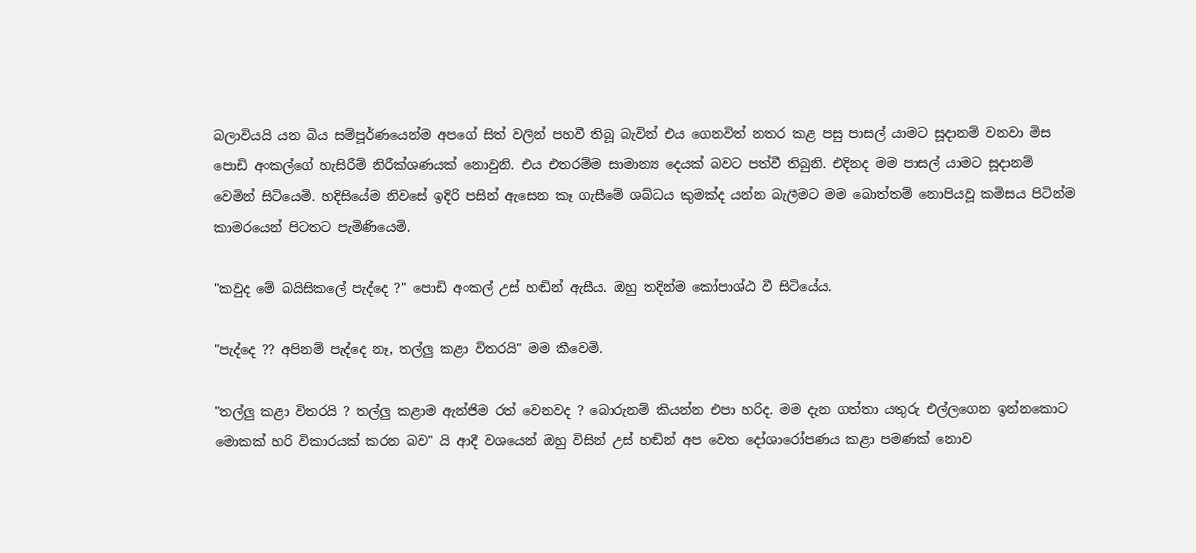බලාවියයි යන බිය සම්පූර්ණයෙන්ම අපගේ සිත් වලින් පහවී තිබූ බැවින් එය ගෙනවිත් නතර කළ පසු පාසල් යාමට සූදානම් වනවා මිස පොඩි අංකල්ගේ හැසිරීම් නිරීක්ශණයක් නොවුනි. එය එතරම්ම සාමාන්‍ය දෙයක් බවට පත්වී තිබුනි. එදිනද මම පාසල් යාමට සූදානම් වෙමින් සිටියෙමි. හදිසියේම නිවසේ ඉදිරි පසින් ඇසෙන කෑ ගැසීමේ ශබ්ධය කුමක්ද යන්න බැලීමට මම බොත්තම් නොපියවූ කමිසය පිටින්ම කාමරයෙන් පිටතට පැමිණියෙමි.

"කවුද මේ බයිසිකලේ පැද්දෙ ?" පොඩි අංකල් උස් හඬින් ඇසීය. ඔහු තදින්ම කෝපාශ්ඨ වී සිටියේය.

"පැද්දෙ ?? අපිනම් පැද්දෙ නෑ, තල්ලු කළා විතරයි" මම කීවෙමි.

"තල්ලු කළා විතරයි ? තල්ලු කළාම ඇන්ජිම රත් වෙනවද ? බොරුනම් කියන්න එපා හරිද. මම දැන ගත්තා යතුරු එල්ලගෙන ඉන්නකොට මොකක් හරි විකාරයක් කරන බව" යි ආදී වශයෙන් ඔහු විසින් උස් හඬින් අප වෙත දෝශාරෝපණය කළා පමණක් නොව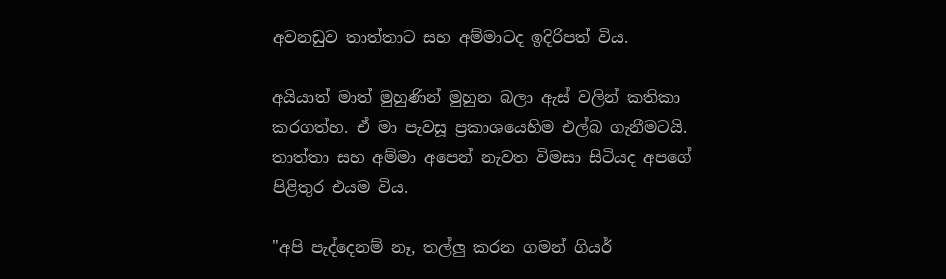අවනඩුව තාත්තාට සහ අම්මාටද ඉදිරිපත් විය.

අයියාත් මාත් මුහුණින් මුහුන බලා ඇස් වලින් කතිකා කරගත්හ. ඒ මා පැවසූ ප්‍රකාශයෙහිම එල්බ ගැනීමටයි. තාත්තා සහ අම්මා අපෙන් නැවත විමසා සිටියද අපගේ පිළිතුර එයම විය.

"අපි පැද්දෙනම් නෑ, තල්ලු කරන ගමන් ගියර්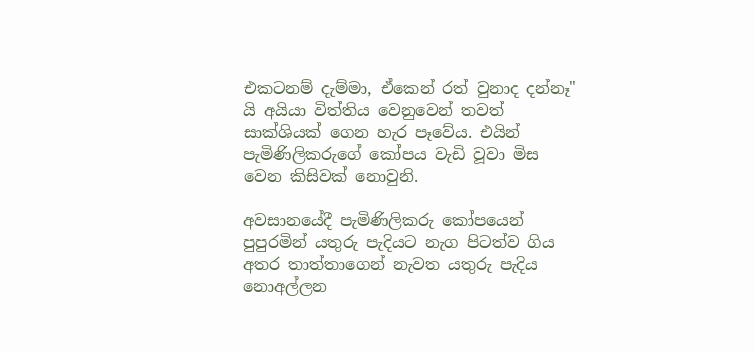එකටනම් දැම්මා, ඒකෙන් රත් වුනාද දන්නෑ" යි අයියා විත්තිය වෙනුවෙන් තවත් සාක්ශියක් ගෙන හැර පෑවේය. එයින් පැමිණිලිකරුගේ කෝපය වැඩි වූවා මිස වෙන කිසිවක් නොවුනි.

අවසානයේදී පැමිණිලිකරු කෝපයෙන් පුපුරමින් යතුරු පැදියට නැග පිටත්ව ගිය අතර තාත්තාගෙන් නැවත යතුරු පැදිය නොඅල්ලන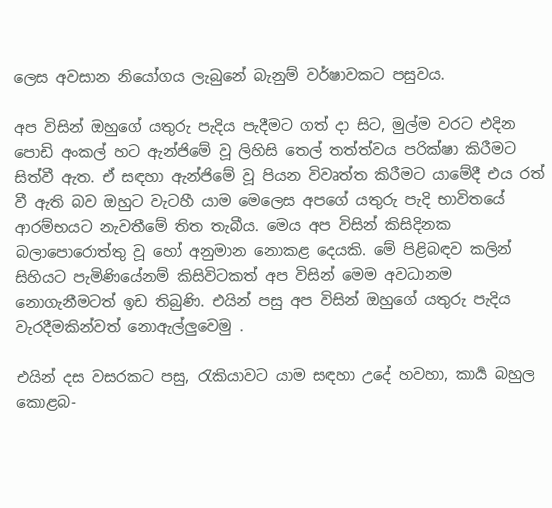ලෙස අවසාන නියෝගය ලැබුනේ බැනුම් වර්ෂාවකට පසුවය.

අප විසින් ඔහුගේ යතුරු පැදිය පැදීමට ගත් දා සිට, මුල්ම වරට එදින පොඩි අංකල් හට ඇන්ජිමේ වූ ලිහිසි තෙල් තත්ත්වය පරික්ෂා කිරීමට සිත්වී ඇත. ඒ සඳහා ඇන්ජිමේ වූ පියන විවෘත්ත කිරීමට යාමේදී එය රත් වී ඇති බව ඔහුට වැටහී යාම මෙලෙස අපගේ යතුරු පැදි භාවිතයේ ආරම්භයට නැවතීමේ තිත තැබීය. මෙය අප විසින් කිසිදිනක බලාපොරොත්තු වූ හෝ අනුමාන නොකළ දෙයකි. මේ පිළිබඳව කලින් සිහියට පැමිණියේනම් කිසිවිටකත් අප විසින් මෙම අවධානම නොගැනීමටත් ඉඩ තිබුණි. එයින් පසු අප විසින් ඔහුගේ යතුරු පැදිය වැරදීමකින්වත් නොඇල්ලුවෙමු .

එයින් දස වසරකට පසු, රැකියාවට යාම සඳහා උදේ හවහා, කාර්‍ය බහුල කොළබ-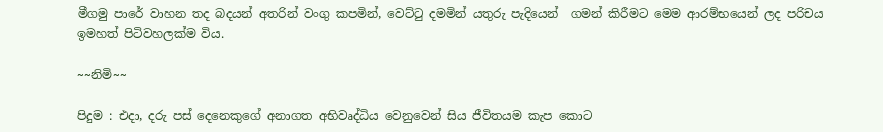මීගමු පාරේ වාහන තද බදයන් අතරින් වංගු කපමින්, වෙට්ටු දමමින් යතුරු පැදියෙන්  ගමන් කිරීමට මෙම ආරම්භයෙන් ලද පරිචය ඉමහත් පිටිවහලක්ම විය.

~~නිමි~~

පිදුම : එදා, දරු පස් දෙනෙකුගේ අනාගත අභිවෘද්ධිය වෙනුවෙන් සිය ජීවිතයම කැප කොට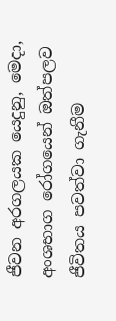ජීවන අරගලයක යෙදුනු, මෙදා, අංශභාග රෝගයෙන් ඔත්පලව ජීවිතය පවත්වා ගැනීම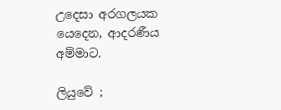උදෙසා අරගලයක යෙදෙන, ආදරණීය අම්මාට.

ලියුවේ ;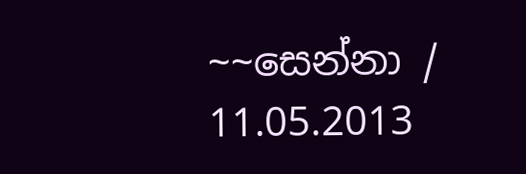~~සෙන්නා / 11.05.2013